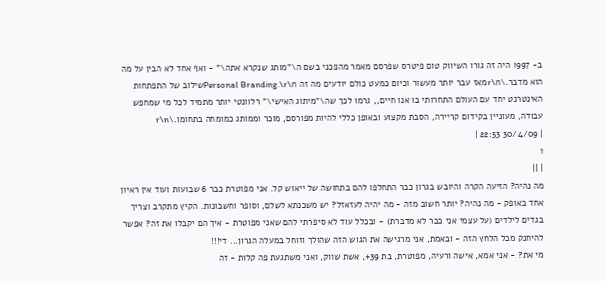ב- 1997 היה זה גורו השיווק טום פיטרס שפרסם מאמר מהפכני בשם ה\"מותג שנקרא אתה\" - ואף אחד לא הבין על מה הוא מדבר.\r\nמאז עבר יותר מעשור וכיום כמעט כולם יודעים מה זה Personal Branding.\r\nשילוב של התפתחות האינטרנט יחד עם העולם התחרותי בו אנו חיים,, גרמו לכך שה\"מיתוג האישי\" רלוונטי יותר מתמיד לכל מי שמחפש עבודה, מעוניין בקידום קריירה, הסבת מקצוע ובאופן כללי להיות מפורסם, מוכר וממותג כמומחה בתחומו.\r\n
| 30/4/09 22:53 |
1
| ||
מה נהיה? הזיעה הקרה והיובש בגרון כבר התחלפו להם בתחושה של ייאוש קל. אני מפוטרת כבר 6 שבועות ועוד אין ראיון אחד באופק - מה נהיה? יותר חשוב מזה - מה יהיה לעזאזל? יש משכנתא לשלם, וסופר וחשבונות. הקיץ מתקרב וצריך בגדים לילדים (על עצמי אני כבר לא מדברת) - ובכלל עוד לא סיפרתי להם שאני מפוטרת - איך הם יקבלו את זה? אפשר להיחנק מכל הלחץ הזה - ובאמת, אני מרגישה את הגוש הזה שהולך וזוחל במעלה הגרון... די!!!
מי את? - אני אמא, אישה ורעיה, מפוטרת, בת 39+, אשת שווק, ואני משתגעת פה קלות - זה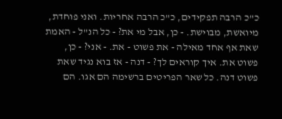כ"כ הרבה תפקידים, כ"כ הרבה אחריות. ואני פוחדת, מיואשת, מבוישת. - כן, אבל מי את? - כל הנ"ל - האמת שאת אף אחד מאילה - את פשוט - את. - אני? - כן, פשוט את. איך קוראים לך? - דנה - אז בוא נגיד שאת פשוט דנה. כל שאר הפריטים ברשימה הם אגו. הם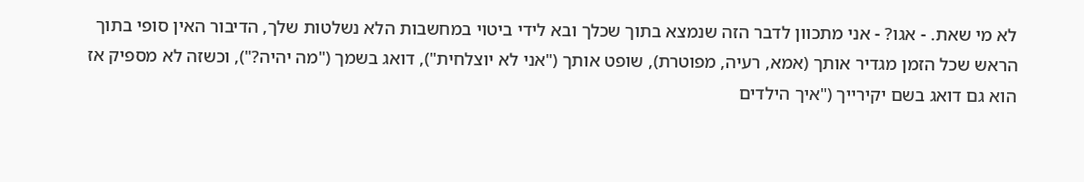לא מי שאת. - אגו? - אני מתכוון לדבר הזה שנמצא בתוך שכלך ובא לידי ביטוי במחשבות הלא נשלטות שלך, הדיבור האין סופי בתוך הראש שכל הזמן מגדיר אותך (אמא, רעיה, מפוטרת), שופט אותך ("אני לא יוצלחית"), דואג בשמך ("מה יהיה?"), וכשזה לא מספיק אז הוא גם דואג בשם יקירייך ("איך הילדים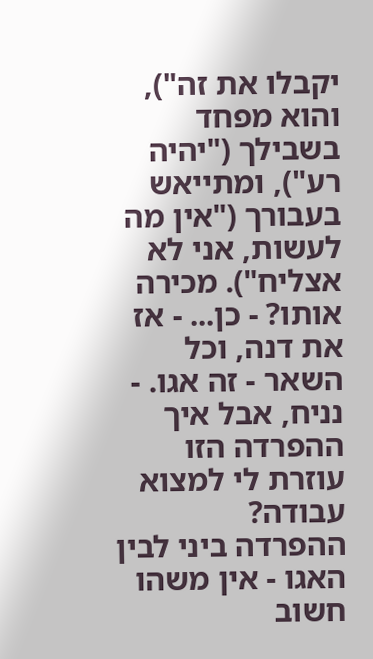יקבלו את זה"), והוא מפחד בשבילך ("יהיה רע"), ומתייאש בעבורך ("אין מה לעשות, אני לא אצליח"). מכירה אותו? - כן... - אז את דנה, וכל השאר - זה אגו. - נניח, אבל איך ההפרדה הזו עוזרת לי למצוא עבודה?
ההפרדה ביני לבין האגו - אין משהו חשוב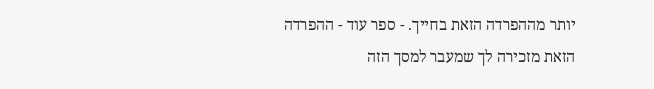יותר מההפרדה הזאת בחייך. - ספר עוד - ההפרדה הזאת מזכירה לך שמעבר למסך הזה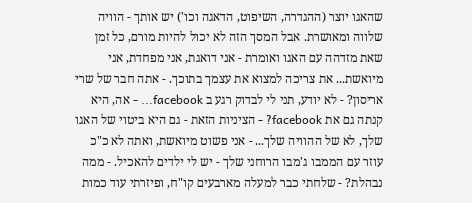שהאגו יוצר (ההגדרה, השיפוט, הדאגה וכו') יש אותך - הוויה שלווה ומאושרת. אבל המסך הזה לא יכול להיות מורם, כל זמן שאת מזדהה עם האגו ואומרת - אני דואגת, אני מפחדת, אני מיואשת... את צריכה למצוא את עצמך בתוכך. - אתה חבר של שרי אריסון? - לא יודע, תני לי לבדוק רגע ב facebook... - אה, היא קנתה גם את facebook? - הציניות הזאת - גם היא ביטוי של האגו שלך, לא של ההוויה שלך... - אני פשוט מיואשת, ואתה לא כ"כ עוזר עם הממבו ג'מבו הרוחני שלך - יש לי ילדים להאכיל. - ממה נבהלת? - שלחתי כבר למעלה מארבעים קו"ח, ופיזרתי עוד כמות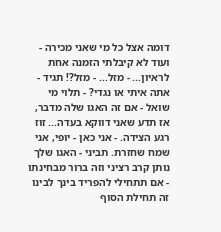דומה אצל כל מי שאני מכירה - ועוד לא קיבלתי הזמנה אחת לראיון... - מזל... - מזל?! תגיד - אתה איתי או נגדי? - תלוי מי שואל - אם זה האגו שלה מדבר, אז תדע שאני דווקא בעדה... זוז רגע הצידה. - אני כאן - יופי, אני שמח שחזרת. תביני - האגו שלך נותן קרב רציני וזה ברור מבחינתו - אם תתחילי להפריד בינך לבינו זה תחילת הסוף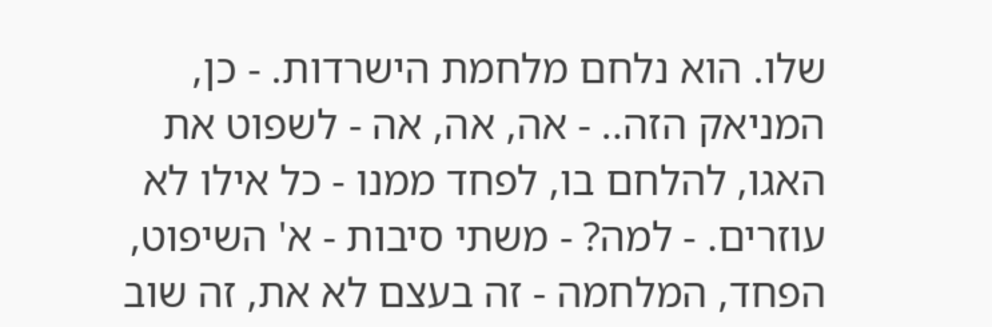שלו. הוא נלחם מלחמת הישרדות. - כן, המניאק הזה.. - אה, אה, אה - לשפוט את האגו, להלחם בו, לפחד ממנו - כל אילו לא עוזרים. - למה? - משתי סיבות - א' השיפוט, הפחד, המלחמה - זה בעצם לא את, זה שוב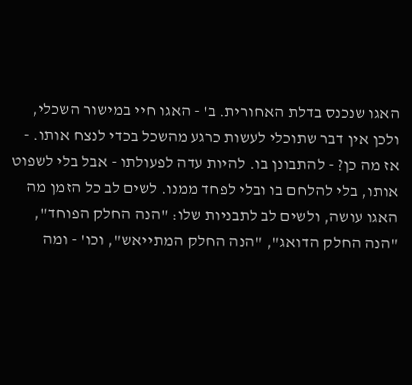האגו שנכנס בדלת האחורית. ב' - האגו חיי במישור השכלי, ולכן אין דבר שתוכלי לעשות כרגע מהשכל בכדי לנצח אותו. - אז מה כן? - להתבונן בו. להיות עדה לפעולתו - אבל בלי לשפוט אותו, בלי להלחם בו ובלי לפחד ממנו. לשים לב כל הזמן מה האגו עושה, ולשים לב לתבניות שלו: "הנה החלק הפוחד", "הנה החלק הדואג", "הנה החלק המתייאש", וכו' - ומה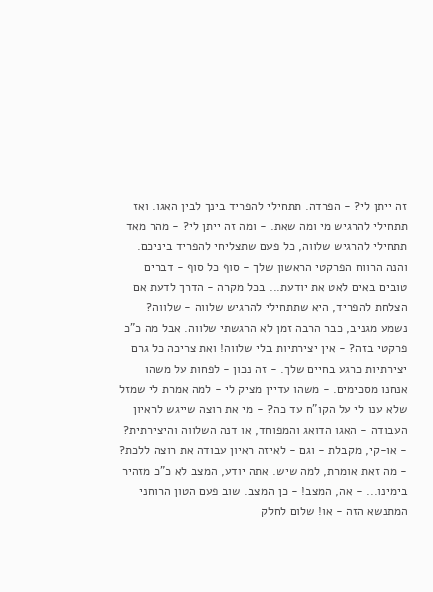זה ייתן לי? - הפרדה. תתחילי להפריד בינך לבין האגו. ואז תתחילי להרגיש מי ומה שאת. - ומה זה ייתן לי? - מהר מאד תתחילי להרגיש שלווה, כל פעם שתצליחי להפריד ביניכם. והנה הרווח הפרקטי הראשון שלך - סוף כל סוף - דברים טובים באים לאט את יודעת... בכל מקרה - הדרך לדעת אם הצלחת להפריד, היא שתתחילי להרגיש שלווה - שלווה? נשמע מגניב, כבר הרבה זמן לא הרגשתי שלווה. אבל מה כ"כ פרקטי בזה? - אין יצירתיות בלי שלווה! ואת צריכה כל גרם יצירתיות כרגע בחיים שלך. - זה נכון - לפחות על משהו אנחנו מסכימים. - משהו עדיין מציק לי - למה אמרת לי שמזל שלא ענו לי על הקו"ח עד כה? - מי את רוצה שייגש לראיון העבודה - האגו הדואג והמפוחד, או דנה השלווה והיצירתית? - או-קי, מקבלת - וגם - לאיזה ראיון עבודה את רוצה ללכת? - מה זאת אומרת, למה שיש. אתה יודע, המצב לא כ"כ מזהיר בימינו... - אה, המצב! - כן המצב. שוב פעם הטון הרוחני המתנשא הזה - או! שלום לחלק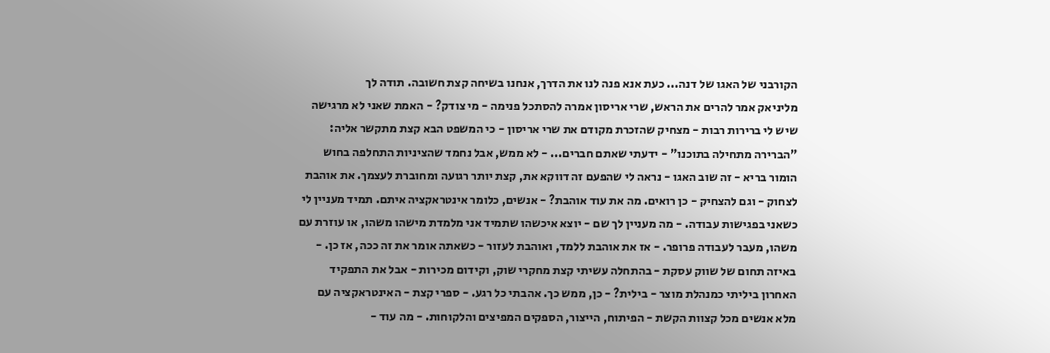הקורבני של האגו של דנה... כעת אנא פנה לנו את הדרך, אנחנו בשיחה קצת חשובה. תודה לך
מליניאק אמר להרים את הראש, שרי אריסון אמרה להסתכל פנימה - מי צודק? - האמת שאני לא מרגישה שיש לי ברירות רבות - מצחיק שהזכרת מקודם את שרי אריסון - כי המשפט הבא קצת מתקשר אליה: "הברירה מתחילה בתוכנו" - ידעתי שאתם חברים... - לא ממש, אבל נחמד שהציניות התחלפה בחוש הומור בריא - זה שוב האגו - נראה לי שהפעם זה דווקא את, קצת יותר רגועה ומחוברת לעצמך. את אוהבת לצחוק - וגם להצחיק - כן רואים. מה את עוד אוהבת? - אנשים, כלומר אינטראקציה איתם. תמיד מעניין לי כשאני בפגישות עבודה. - מה מעניין לך שם - יוצא איכשהו שתמיד אני מלמדת מישהו משהו, או עוזרת עם משהו, מעבר לעבודה פרופר. - אז את אוהבת ללמד, ואוהבת לעזור - כשאתה אומר את זה ככה, אז כן. - באיזה תחום של שווק עסקת - בהתחלה עשיתי קצת מחקרי שוק, וקידום מכירות - אבל את התפקיד האחרון ביליתי כמנהלת מוצר - בילית? - כן, ממש כך. אהבתי כל רגע. - ספרי קצת - האינטראקציה עם מלא אנשים מכל קצוות הקשת - הפיתוח, הייצור, הספקים המפיצים והלקוחות. - מה עוד -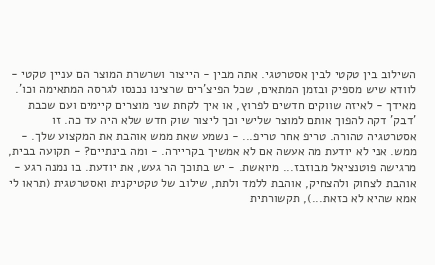השילוב בין טקטי לבין אסטרטגי. אתה מבין - הייצור ושרשרת המוצר הם עניין טקטי - לוודא שיש מספיק ובזמן המתאים, שכל הפיצ'רים שרצינו נכנסו לגרסה המתאימה וכו'. מאידך - לאיזה שווקים חדשים לפרוץ, או איך לקחת שני מוצרים קיימים ועם שכבת 'דבק' דקה להפוך אותם למוצר שלישי וכך ליצור שוק חדש שלא היה עד כה. זו אסטרטגיה טהורה. טריפ אחר טריפ... - נשמע שאת ממש אוהבת את המקצוע שלך. - ממש. אני לא יודעת מה אעשה אם לא אמשיך בקריירה. - ומה בינתיים? - תקועה בבית, מרגישה פוטנציאל מבוזבז... מיואשת. - יש בתוכך הר געש, את יודעת. בו נמנה רגע - אוהבת לצחוק ולהצחיק, אוהבת ללמד ולתת, שילוב של טקטיקנית ואסטרטגית (תראו לי אמא שהיא לא כזאת...), תקשורתית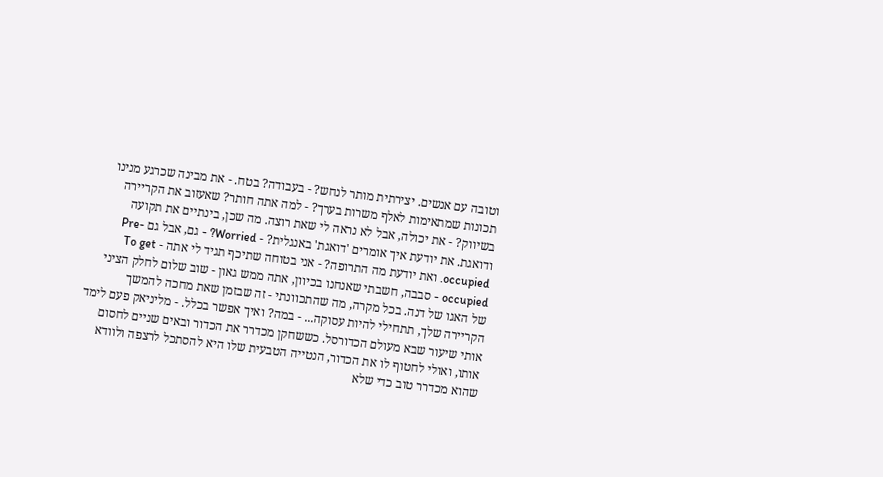וטובה עם אנשים. יצירתית מותר לנחש? - בעבודה? בטח. - את מבינה שכרגע מנינו תכונות שמתאימות לאלף משרות בערך? - למה אתה חותר? שאעזוב את הקריירה בשיווק? - את יכולה, אבל לא נראה לי שאת רוצה. מה שכן, בינתיים את תקועה ודואגת. את יודעת איך אומרים 'דואגת' באנגלית? - Worried? - גם, אבל גם Pre-occupied. ואת יודעת מה התרופה? - אני בטוחה שתיכף תגיד לי אתה - To get occupied - סבבה, חשבתי שאנחנו בכיוון, אתה ממש גאון - שוב שלום לחלק הציני של האגו של דנה. בכל מקרה, מה שהתכוונתי - זה שבזמן שאת מחכה להמשך הקריירה שלך, תתחילי להיות עסוקה... - במה? ואיך אפשר בכלל. - מליניאק פעם לימד אותי שיעור שבא מעולם הכדורסל. כששחקן מכדרר את הכדור ובאים שניים לחסום אותו, ואולי לחטוף לו את הכדור, הנטייה הטבעית שלו היא להסתכל לרצפה ולוודא שהוא מכדרר טוב כדי שלא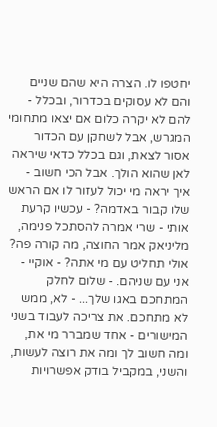יחטפו לו. הצרה היא שהם שניים והם לא עסוקים בכדרור, ובכלל - להם לא יקרה כלום אם יצאו מתחומי המגרש, אבל לשחקן עם הכדור אסור לצאת, וגם בכלל כדאי שיראה לאן שהוא הולך. אבל הכי חשוב - איך יראה מי יכול לעזור לו אם הראש שלו קבור באדמה? - עכשיו קרעת אותי - שרי אמרה להסתכל פנימה, מליניאק אמר החוצה, מה קורה פה? אולי תחליט עם מי אתה? - אוקיי - אני עם שניהם. - שלום לחלק המתחכם באגו שלך... - לא, ממש לא מתחכם. את צריכה לעבוד בשני המישורים - אחד שמברר מי את, ומה חשוב לך ומה את רוצה לעשות, והשני, במקביל בודק אפשרויות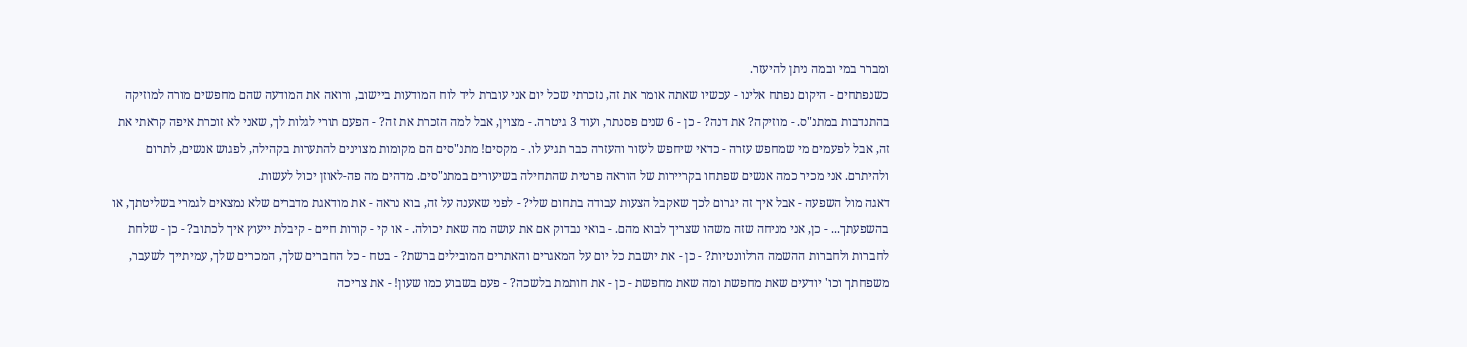ומברר במי ובמה ניתן להיעזר.
כשנפתחים - היקום נפתח אלינו - עכשיו שאתה אומר את זה, נזכרתי שכל יום אני עוברת ליד לוח המודעות ביישוב, ורואה את המודעה שהם מחפשים מורה למוזיקה בהתנדבות במתנ"ס. - מוזיקה? את דנה? - כן - 6 שנים פסנתר, ועוד 3 גיטרה. - מצוין, אבל למה הזכרת את זה? - הפעם תורי לגלות לך, שאני לא זוכרת איפה קראתי את זה, אבל לפעמים מי שמחפש עזרה - כדאי שיחפש לעזור והעזרה כבר תגיע לו. - מקסים! מתנ"סים הם מקומות מצוינים להתערות בקהילה, לפגוש אנשים, לתרום ולהיתרם. אני מכיר כמה אנשים שפתחו בקריירות של הוראה פרטית שהתחילה בשיעורים במתנ"סים. מדהים מה פה-לאוזן יכול לעשות.
דאגה מול השפעה - אבל איך זה יגרום לכך שאקבל הצעות עבודה בתחום שלי? - לפני שאענה על זה, בוא נראה - את מודאגת מדברים שלא נמצאים לגמרי בשליטתך, או בהשפעתך... - כן, אני מניחה שזה משהו שצריך לבוא מהם. - בואי נבדוק אם את עושה מה שאת יכולה. - או קי - קורות חיים - קיבלת ייעוץ איך לכתוב? - כן - שלחת לחברות ולחברות ההשמה הרלוונטיות? - כן - את יושבת כל יום על המאגרים והאתרים המובילים ברשת? - בטח - כל החברים שלך, המכרים שלך, עמיתייך לשעבר, משפחתך וכו' יודעים שאת מחפשת ומה שאת מחפשת - כן - את חותמת בלשכה? - פעם בשבוע כמו שעון! - את צריכה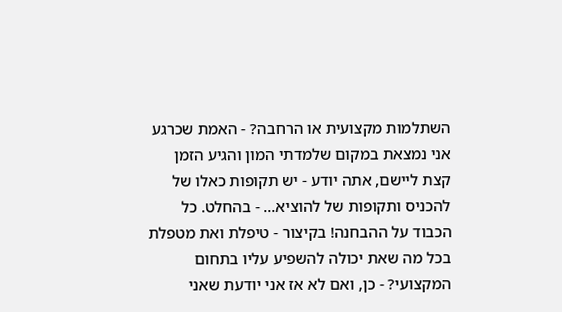השתלמות מקצועית או הרחבה? - האמת שכרגע אני נמצאת במקום שלמדתי המון והגיע הזמן קצת ליישם, אתה יודע - יש תקופות כאלו של להכניס ותקופות של להוציא... - בהחלט. כל הכבוד על ההבחנה! בקיצור - טיפלת ואת מטפלת בכל מה שאת יכולה להשפיע עליו בתחום המקצועי? - כן, ואם לא אז אני יודעת שאני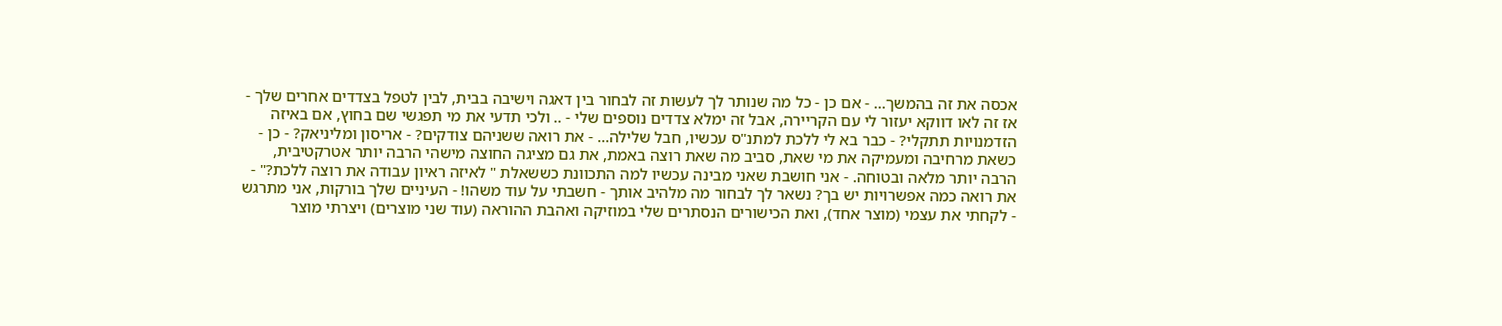אכסה את זה בהמשך... - אם כן - כל מה שנותר לך לעשות זה לבחור בין דאגה וישיבה בבית, לבין לטפל בצדדים אחרים שלך - אז זה לאו דווקא יעזור לי עם הקריירה, אבל זה ימלא צדדים נוספים שלי - .. ולכי תדעי את מי תפגשי שם בחוץ, אם באיזה הזדמנויות תתקלי? - כבר בא לי ללכת למתנ"ס עכשיו, חבל שלילה... - את רואה ששניהם צודקים? - אריסון ומליניאק? - כן - כשאת מרחיבה ומעמיקה את מי שאת, סביב מה שאת רוצה באמת, את גם מציגה החוצה מישהי הרבה יותר אטרקטיבית, הרבה יותר מלאה ובטוחה. - אני חושבת שאני מבינה עכשיו למה התכוונת כששאלת " לאיזה ראיון עבודה את רוצה ללכת?" - את רואה כמה אפשרויות יש בך? נשאר לך לבחור מה מלהיב אותך - חשבתי על עוד משהו! - העיניים שלך בורקות, אני מתרגש - לקחתי את עצמי (מוצר אחד), ואת הכישורים הנסתרים שלי במוזיקה ואהבת ההוראה (עוד שני מוצרים) ויצרתי מוצר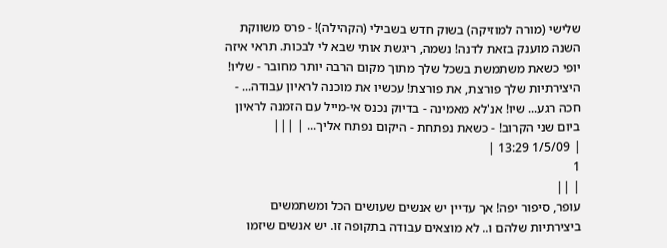שלישי (מורה למוזיקה) בשוק חדש בשבילי (הקהילה)! - פרס משווקת השנה מוענק בזאת לדנה! נשמה, ריגשת אותי שבא לי לבכות. תראי איזה יופי כשאת משתמשת בשכל שלך מתוך מקום הרבה יותר מחובר - שליו! היצירתיות שלך פורצת, את פורצת! עכשיו את מוכנה לראיון עבודה... - חכה רגע... שיו! אנ'לא מאמינה - בדיוק נכנס אי-מייל עם הזמנה לראיון ביום שני הקרוב! - כשאת נפתחת - היקום נפתח אליך... | |||
| 1/5/09 13:29 |
1
| ||
עופר, סיפור יפה! אך עדיין יש אנשים שעושים הכל ומשתמשים ביצירתיות שלהם ו.. לא מוצאים עבודה בתקופה זו. יש אנשים שיזמו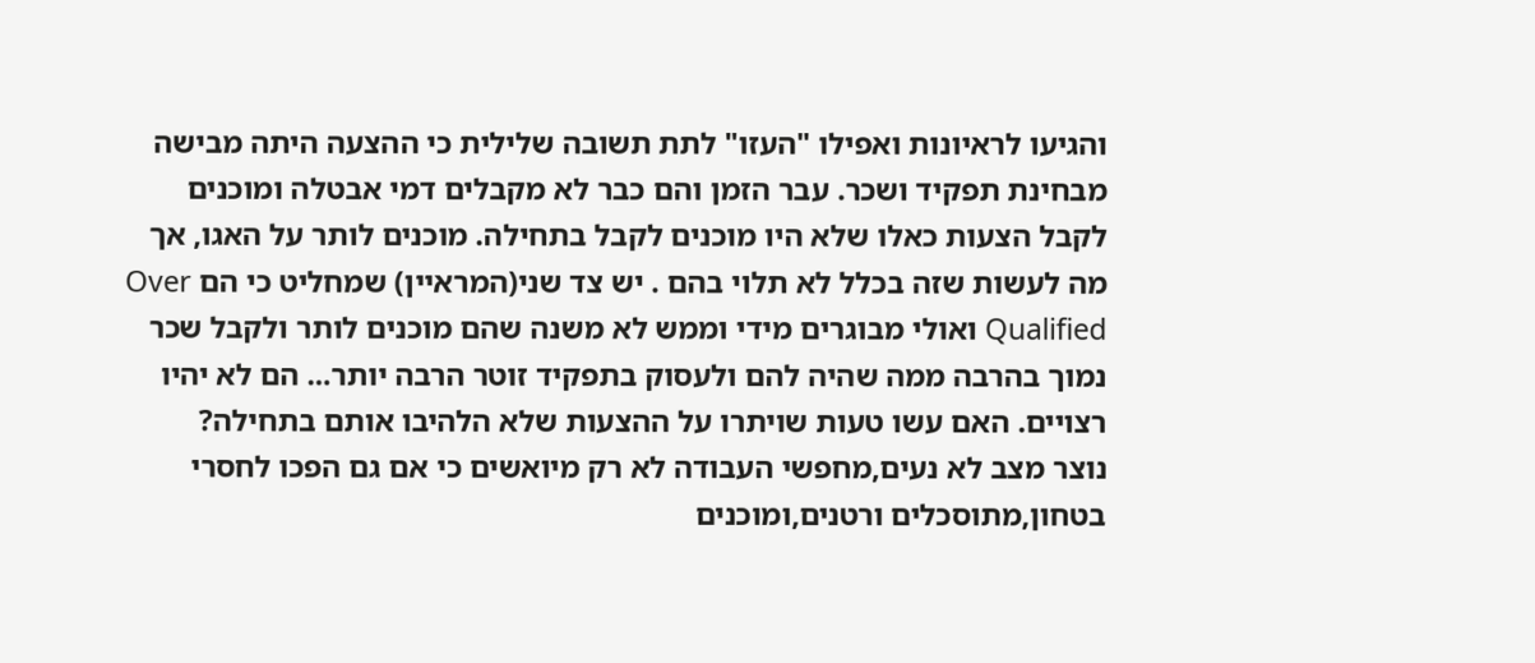והגיעו לראיונות ואפילו "העזו" לתת תשובה שלילית כי ההצעה היתה מבישה מבחינת תפקיד ושכר. עבר הזמן והם כבר לא מקבלים דמי אבטלה ומוכנים לקבל הצעות כאלו שלא היו מוכנים לקבל בתחילה. מוכנים לותר על האגו, אך מה לעשות שזה בכלל לא תלוי בהם . יש צד שני(המראיין) שמחליט כי הם Over Qualified ואולי מבוגרים מידי וממש לא משנה שהם מוכנים לותר ולקבל שכר נמוך בהרבה ממה שהיה להם ולעסוק בתפקיד זוטר הרבה יותר... הם לא יהיו רצויים. האם עשו טעות שויתרו על ההצעות שלא הלהיבו אותם בתחילה?
נוצר מצב לא נעים,מחפשי העבודה לא רק מיואשים כי אם גם הפכו לחסרי בטחון,מתוסכלים ורטנים,ומוכנים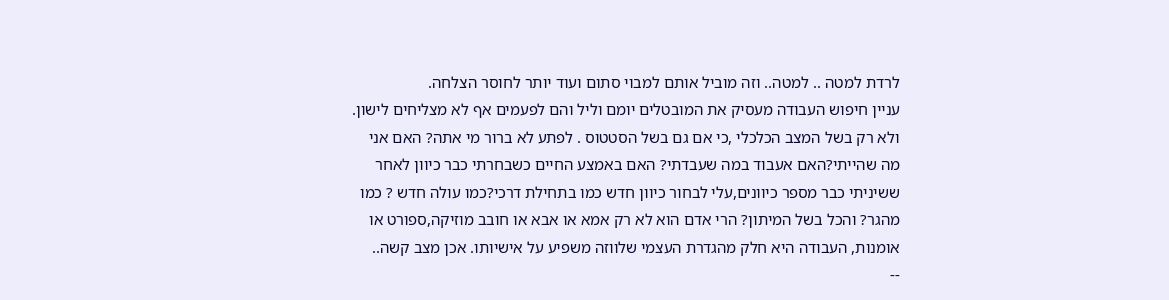לרדת למטה .. למטה.. וזה מוביל אותם למבוי סתום ועוד יותר לחוסר הצלחה.
עניין חיפוש העבודה מעסיק את המובטלים יומם וליל והם לפעמים אף לא מצליחים לישון. ולא רק בשל המצב הכלכלי ,כי אם גם בשל הסטטוס . לפתע לא ברור מי אתה? האם אני מה שהייתי?האם אעבוד במה שעבדתי? האם באמצע החיים כשבחרתי כבר כיוון לאחר ששיניתי כבר מספר כיוונים,עלי לבחור כיוון חדש כמו בתחילת דרכי?כמו עולה חדש ? כמו מהגר? והכל בשל המיתון? הרי אדם הוא לא רק אמא או אבא או חובב מוזיקה,ספורט או אומנות, העבודה היא חלק מהגדרת העצמי שלווזה משפיע על אישיותו. אכן מצב קשה..
--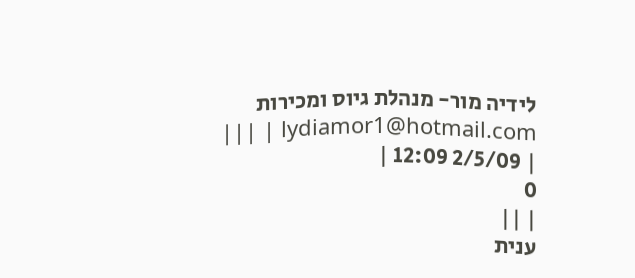לידיה מור- מנהלת גיוס ומכירות lydiamor1@hotmail.com | |||
| 2/5/09 12:09 |
0
| ||
ענית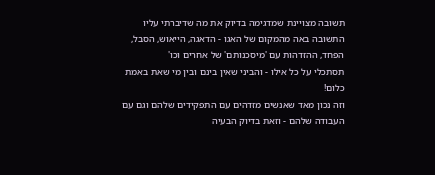תשובה מצויינת שמדגימה בדיוק את מה שדיברתי עליו התשובה באה מהמקום של האגו - הדאגה, הייאוש, הסבל, הפחד, ההזדהות עם 'מיסכנותם' של אחרים וכו'
תסתכלי על כל אילו - והביני שאין בינם ובין מי שאת באמת כלום!
וזה נכון מאד שאנשים מזדהים עם התפקידים שלהם וגם עם העבודה שלהם - וזאת בדיוק הבעיה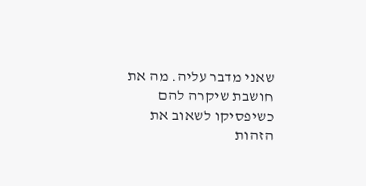שאני מדבר עליה. מה את חושבת שיקרה להם כשיפסיקו לשאוב את הזהות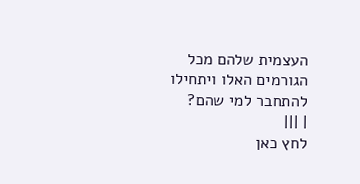העצמית שלהם מכל הגורמים האלו ויתחילו להתחבר למי שהם?
| |||
לחץ כאן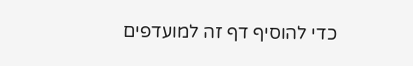כדי להוסיף דף זה למועדפים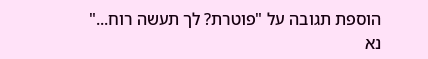הוספת תגובה על "פוטרת? לך תעשה רוח..."
נא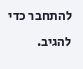להתחבר כדי להגיב.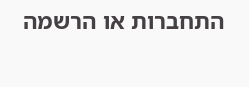התחברות או הרשמה